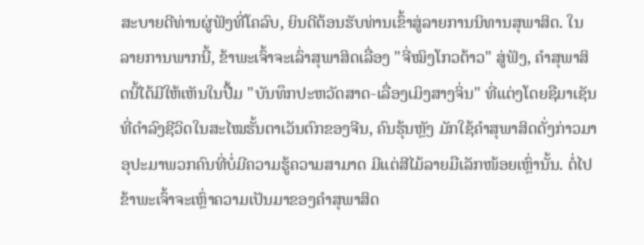ສະບາຍດີທ່ານຜູ່ຟັງທີ່ໂຄລົບ, ຍິນດີຕ້ອນຮັບທ່ານເຂົ້າສູ່ລາຍການນິທານສຸພາສິດ. ໃນລາຍການພາກນີ້, ຂ້າພະເຈົ້າຈະເລົ່າສຸພາສິດເລື່ອງ "ຈີ່ໝິງໂກວຕ້າວ" ສູ່ຟັງ, ຄຳສຸພາສິດນີ້ໄດ້ມີໃຫ້ເຫັນໃນປື້ມ "ບັນທຶກປະຫວັດສາດ-ເລື່ອງເມິງສາງຈິ່ນ" ທີ່ແຕ່ງໂດຍຊືມາເຊັນທີ່ດຳລົງຊີວິດໃນສະໄໝຮັ້ນຕາເວັນຕົກຂອງຈີນ, ຄົນຮຸ້ນຫຼັງ ມັກໃຊ້ຄຳສຸພາສິດດັ່ງກ່າວມາອຸປະມາພວກຄົນທີ່ບໍ່ມີຄວາມຮູ້ຄວາມສາມາດ ມີແຕ່ສີໄມ້ລາຍມືເລັກໜ້ອຍເຫຼົ່ານັ້ນ. ຕໍ່ໄປຂ້າພະເຈົ້າຈະເຫຼົ່າຄວາມເປັນມາຂອງຄຳສຸພາສິດ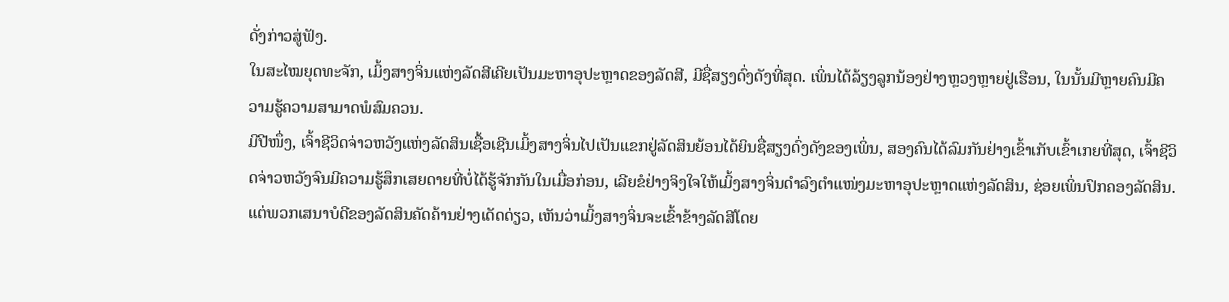ດັ່ງກ່າວສູ່ຟັງ.
ໃນສະໄໝຍຸດທະຈັກ, ເມິ້ງສາງຈິ່ນແຫ່ງລັດສີເຄີຍເປັນມະຫາອຸປະຫຼາດຂອງລັດສີ, ມີຊື່ສຽງດົ່ງດັງທີ່ສຸດ. ເພິ່ນໄດ້ລ້ຽງລູກນ້ອງຢ່າງຫຼວງຫຼາຍຢູ່ເຮືອນ, ໃນນັ້ນມີຫຼາຍຄົນມີຄວາມຮູ້ຄວາມສາມາດພໍສົມຄວນ.
ມີປີໜຶ່ງ, ເຈົ້າຊີວິດຈ່າວຫວັງແຫ່ງລັດສິນເຊື້ອເຊີນເມິ້ງສາງຈິ່ນໄປເປັນແຂກຢູ່ລັດສິນຍ້ອນໄດ້ຍິນຊື່ສຽງດົ່ງດັງຂອງເພິ່ນ, ສອງຄົນໄດ້ລົມກັນຢ່າງເຂົ້າເກັບເຂົ້າເກຍທີ່ສຸດ, ເຈົ້າຊີວິດຈ່າວຫວັງຈົນມີຄວາມຮູ້ສຶກເສຍດາຍທີ່ບໍ່ໄດ້ຮູ້ຈັກກັນໃນເມື່ອກ່ອນ, ເລີຍຂໍຢ່າງຈິງໃຈໃຫ້ເມິ້ງສາງຈິ່ນດຳລົງຕຳແໜ່ງມະຫາອຸປະຫຼາດແຫ່ງລັດສິນ, ຊ່ອຍເພິ່ນປົກຄອງລັດສິນ. ແຕ່ພວກເສນາບໍດີຂອງລັດສິນຄັດຄ້ານຢ່າງເດັດດ່ຽວ, ເຫັນວ່າເມິ້ງສາງຈິ່ນຈະເຂົ້າຂ້າງລັດສີໂດຍ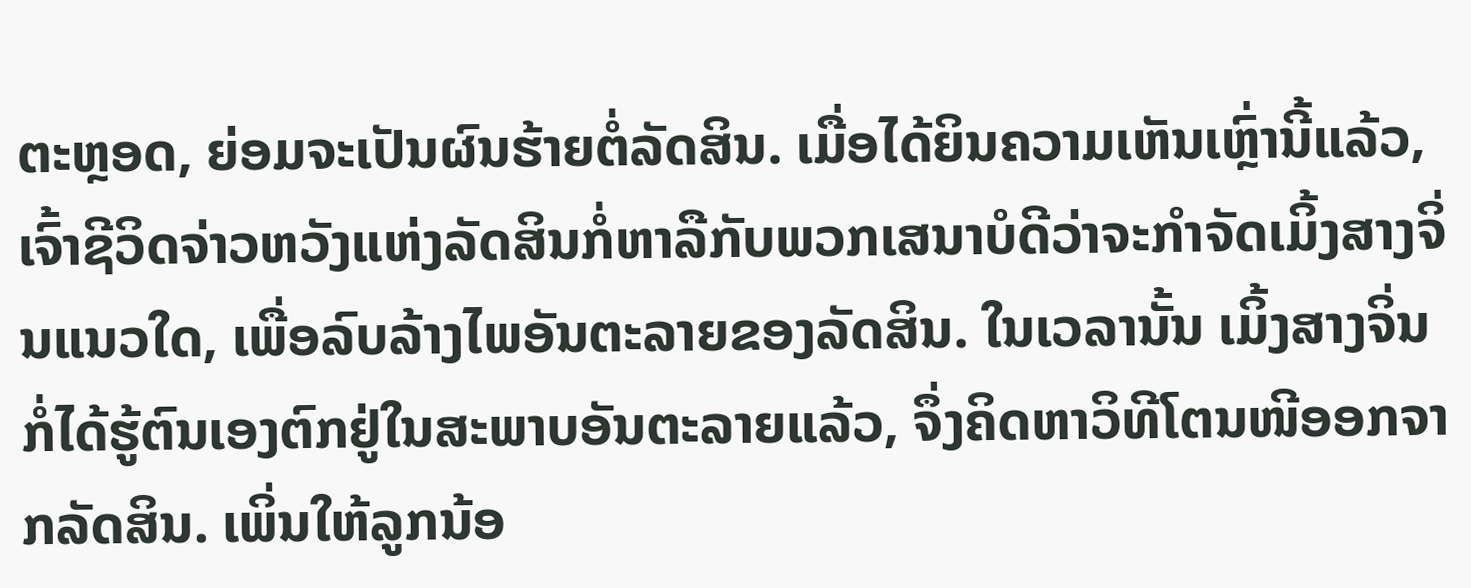ຕະຫຼອດ, ຍ່ອມຈະເປັນຜົນຮ້າຍຕໍ່ລັດສິນ. ເມື່ອໄດ້ຍິນຄວາມເຫັນເຫຼົ່ານີ້ແລ້ວ, ເຈົ້າຊີວິດຈ່າວຫວັງແຫ່ງລັດສິນກໍ່ຫາລືກັບພວກເສນາບໍດີວ່າຈະກຳຈັດເມິ້ງສາງຈິ່ນແນວໃດ, ເພື່ອລົບລ້າງໄພອັນຕະລາຍຂອງລັດສິນ. ໃນເວລານັ້ນ ເມິ້ງສາງຈິ່ນກໍ່ໄດ້ຮູ້ຕົນເອງຕົກຢູ່ໃນສະພາບອັນຕະລາຍແລ້ວ, ຈຶ່ງຄິດຫາວິທີໂຕນໜີອອກຈາກລັດສິນ. ເພິ່ນໃຫ້ລູກນ້ອ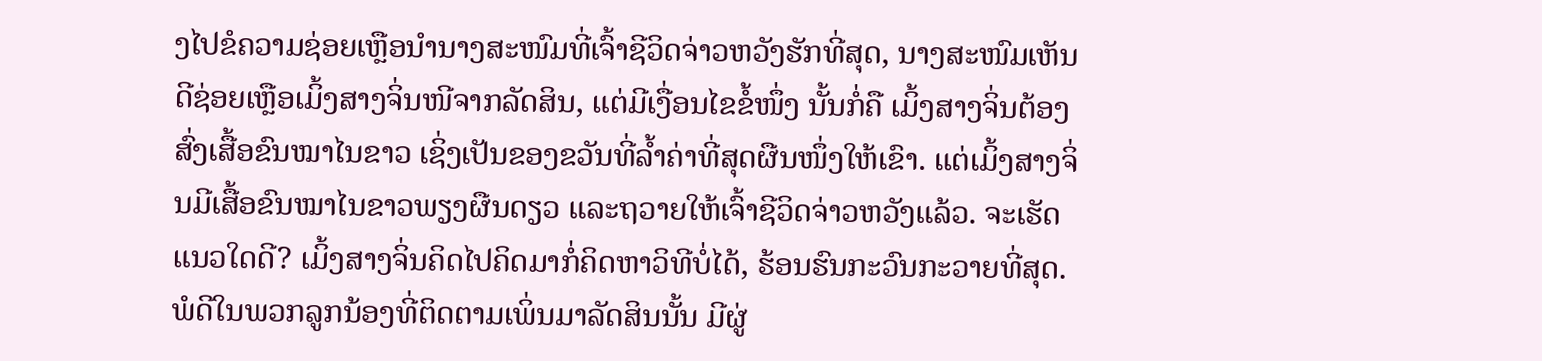ງໄປຂໍຄວາມຊ່ອຍເຫຼືອນຳນາງສະໜົມທີ່ເຈົ້າຊີວິດຈ່າວຫວັງຮັກທີ່ສຸດ, ນາງສະໜົມເຫັນດີຊ່ອຍເຫຼືອເມິ້ງສາງຈິ່ນໜີຈາກລັດສິນ, ແຕ່ມີເງື່ອນໄຂຂໍ້ໜຶ່ງ ນັ້ນກໍ່ຄື ເມິ້ງສາງຈິ່ນຕ້ອງສົ່ງເສື້ອຂົນໝາໄນຂາວ ເຊິ່ງເປັນຂອງຂວັນທີ່ລ້ຳຄ່າທີ່ສຸດຜືນໜຶ່ງໃຫ້ເຂົາ. ແຕ່ເມິ້ງສາງຈິ່ນມີເສື້ອຂົນໝາໄນຂາວພຽງຜືນດຽວ ແລະຖວາຍໃຫ້ເຈົ້າຊີວິດຈ່າວຫວັງແລ້ວ. ຈະເຮັດແນວໃດດີ? ເມິ້ງສາງຈິ່ນຄິດໄປຄິດມາກໍ່ຄິດຫາວິທີບໍ່ໄດ້, ຮ້ອນຮົນກະວົນກະວາຍທີ່ສຸດ. ພໍດີໃນພວກລູກນ້ອງທີ່ຕິດຕາມເພິ່ນມາລັດສິນນັ້ນ ມີຜູ່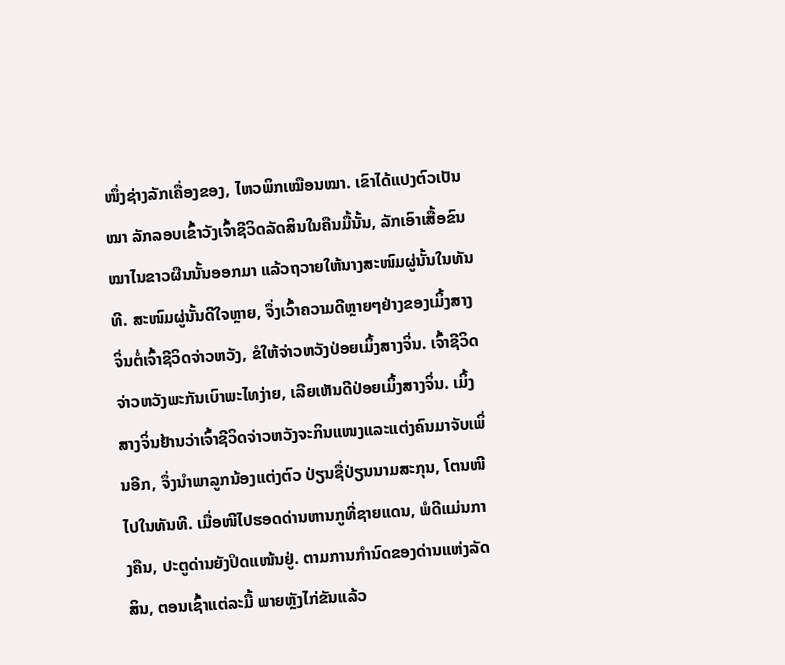ໜຶ່ງຊ່າງລັກເຄື່ອງຂອງ, ໄຫວພິກເໝືອນໝາ. ເຂົາໄດ້ແປງຕົວເປັນໝາ ລັກລອບເຂົ້າວັງເຈົ້າຊີວິດລັດສິນໃນຄືນມື້ນັ້ນ, ລັກເອົາເສື້ອຂົນໝາໄນຂາວຜືນນັ້ນອອກມາ ແລ້ວຖວາຍໃຫ້ນາງສະໜົມຜູ່ນັ້ນໃນທັນທີ. ສະໜົມຜູ່ນັ້ນດີໃຈຫຼາຍ, ຈຶ່ງເວົ້າຄວາມດີຫຼາຍໆຢ່າງຂອງເມິ້ງສາງຈິ່ນຕໍ່ເຈົ້າຊີວິດຈ່າວຫວັງ, ຂໍໃຫ້ຈ່າວຫວັງປ່ອຍເມິ້ງສາງຈິ່ນ. ເຈົ້າຊີວິດຈ່າວຫວັງພະກັນເບົາພະໄທງ່າຍ, ເລີຍເຫັນດີປ່ອຍເມິ້ງສາງຈິ່ນ. ເມິ້ງສາງຈິ່ນຢ້ານວ່າເຈົ້າຊີວິດຈ່າວຫວັງຈະກິນແໜງແລະແຕ່ງຄົນມາຈັບເພິ່ນອີກ, ຈຶ່ງນຳພາລູກນ້ອງແຕ່ງຕົວ ປ່ຽນຊື່ປ່ຽນນາມສະກຸນ, ໂຕນໜີໄປໃນທັນທີ. ເມື່ອໜີໄປຮອດດ່ານຫານກູທີ່ຊາຍແດນ, ພໍດີແມ່ນກາງຄືນ, ປະຕູດ່ານຍັງປິດແໜ້ນຢູ່. ຕາມການກຳນົດຂອງດ່ານແຫ່ງລັດສິນ, ຕອນເຊົ້າແຕ່ລະມື້ ພາຍຫຼັງໄກ່ຂັນແລ້ວ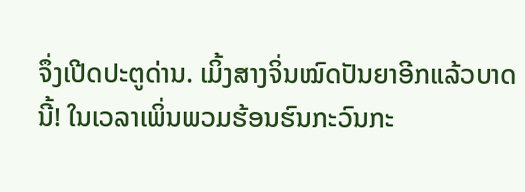ຈຶ່ງເປີດປະຕູດ່ານ. ເມິ້ງສາງຈິ່ນໝົດປັນຍາອີກແລ້ວບາດນີ້! ໃນເວລາເພິ່ນພວມຮ້ອນຮົນກະວົນກະ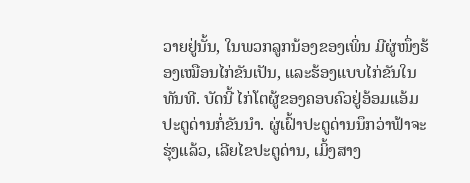ວາຍຢູ່ນັ້ນ, ໃນພວກລູກນ້ອງຂອງເພິ່ນ ມີຜູ່ໜຶ່ງຮ້ອງເໝືອນໄກ່ຂັນເປັນ, ແລະຮ້ອງແບບໄກ່ຂັນໃນທັນທີ. ບັດນີ້ ໄກ່ໂຕຜູ້ຂອງຄອບຄົວຢູ່ອ້ອມແອ້ມປະຕູດ່ານກໍ່ຂັນນຳ. ຜູ່ເຝົ້າປະຕູດ່ານນຶກວ່າຟ້າຈະຮຸ່ງແລ້ວ, ເລີຍໄຂປະຕູດ່ານ, ເມິ້ງສາງ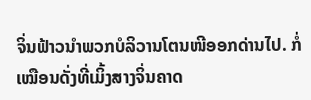ຈິ່ນຟ້າວນຳພວກບໍລິວານໂຕນໜີອອກດ່ານໄປ. ກໍ່ເໝືອນດັ່ງທີ່ເມິ້ງສາງຈິ່ນຄາດ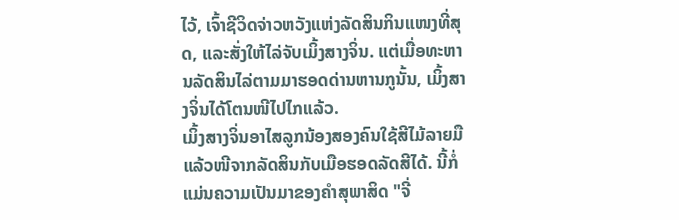ໄວ້, ເຈົ້າຊີວິດຈ່າວຫວັງແຫ່ງລັດສິນກິນແໜງທີ່ສຸດ, ແລະສັ່ງໃຫ້ໄລ່ຈັບເມິ້ງສາງຈິ່ນ. ແຕ່ເມື່ອທະຫານລັດສິນໄລ່ຕາມມາຮອດດ່ານຫານກູນັ້ນ, ເມິ້ງສາງຈິ່ນໄດ້ໂຕນໜີໄປໄກແລ້ວ.
ເມິ້ງສາງຈິ່ນອາໄສລູກນ້ອງສອງຄົນໃຊ້ສີໄມ້ລາຍມືແລ້ວໜີຈາກລັດສິນກັບເມືອຮອດລັດສີໄດ້. ນີ້ກໍ່ແມ່ນຄວາມເປັນມາຂອງຄຳສຸພາສິດ "ຈີ່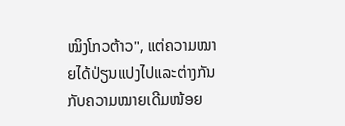ໝິງໂກວຕ້າວ", ແຕ່ຄວາມໝາຍໄດ້ປ່ຽນແປງໄປແລະຕ່າງກັນກັບຄວາມໝາຍເດີມໜ້ອຍ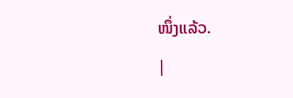ໜຶ່ງແລ້ວ.
|